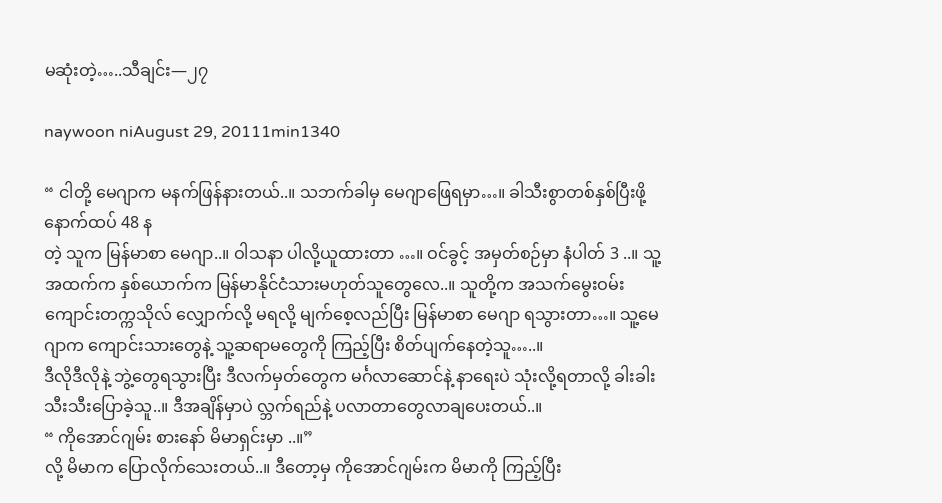မဆုံးတဲ့…..သီချင်း—၂၇

naywoon niAugust 29, 20111min1340

“ ငါတို့ မေဂျာက မနက်ဖြန်နားတယ်..။ သဘက်ခါမှ မေဂျာဖြေရမှာ…။ ခါသီးစွာတစ်နှစ်ပြီးဖို့ နောက်ထပ် 48 န
တဲ့ သူက မြန်မာစာ မေဂျာ..။ ဝါသနာ ပါလို့ယူထားတာ …။ ဝင်ခွင့် အမှတ်စဉ်မှာ နံပါတ် 3 ..။ သူ့အထက်က နှစ်ယောက်က မြန်မာနိုင်ငံသားမဟုတ်သူတွေလေ..။ သူတို့က အသက်မွေးဝမ်းကျောင်းတက္ကသိုလ် လျှောက်လို့ မရလို့ မျက်စေ့လည်ပြီး မြန်မာစာ မေဂျာ ရသွားတာ…။ သူ့မေဂျာက ကျောင်းသားတွေနဲ့ သူ့ဆရာမတွေကို ကြည့်ပြီး စိတ်ပျက်နေတဲ့သူ…..။
ဒီလိုဒီလိုနဲ့ ဘွဲ့တွေရသွားပြီး ဒီလက်မှတ်တွေက မင်္ဂလာဆောင်နဲ့ နာရေးပဲ သုံးလို့ရတာလို့ ခါးခါး သီးသီးပြောခဲ့သူ..။ ဒီအချိန်မှာပဲ လ္ဘက်ရည်နဲ့ ပလာတာတွေလာချပေးတယ်..။
“ ကိုအောင်ဂျမ်း စားနော် မိမာရှင်းမှာ ..။”
လို့ မိမာက ပြောလိုက်သေးတယ်..။ ဒီတော့မှ ကိုအောင်ဂျမ်းက မိမာကို ကြည့်ပြီး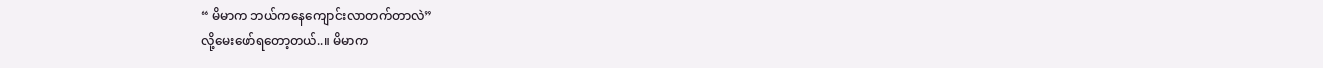“ မိမာက ဘယ်ကနေကျောင်းလာတက်တာလဲ”
လို့မေးဖော်ရတော့တယ်..။ မိမာက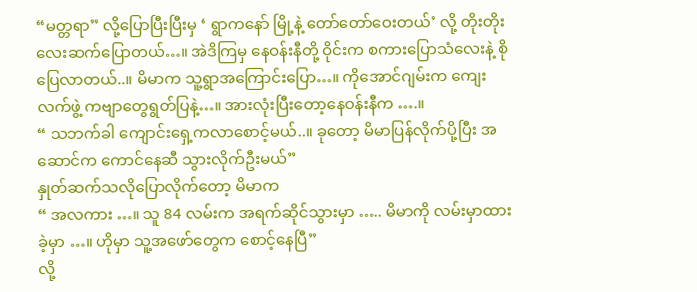“မတ္တရာ” လို့ပြောပြီးပြီးမှ ‘ ရွာကနော် မြို့နဲ့ တော်တော်ဝေးတယ်’ လို့ တိုးတိုးလေးဆက်ပြောတယ်…။ အဲဒိကြမှ နေဝန်းနီတို့ ဝိုင်းက စကားပြောသံလေးနဲ့ စိုပြေလာတယ်..။ မိမာက သူ့ရွာအကြောင်းပြော…။ ကိုအောင်ဂျမ်းက ကျေးလက်ဖွဲ့ ကဗျာတွေရွတ်ပြနဲ့…။ အားလုံးပြီးတော့နေဝန်းနီက ….။
“ သဘက်ခါ ကျောင်းရှေ့ကလာစောင့်မယ်..။ ခုတော့ မိမာပြန်လိုက်ပို့ပြီး အဆောင်က ကောင်နေဆီ သွားလိုက်ဦးမယ်”
နှုတ်ဆက်သလိုပြောလိုက်တော့ မိမာက
“ အလကား …။ သူ 84 လမ်းက အရက်ဆိုင်သွားမှာ ….. မိမာကို လမ်းမှာထားခဲ့မှာ …။ ဟိုမှာ သူ့အဖော်တွေက စောင့်နေပြီ”
လို့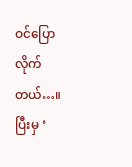ဝင်ပြောလိုက်တယ်…။ ပြီးမှ ‘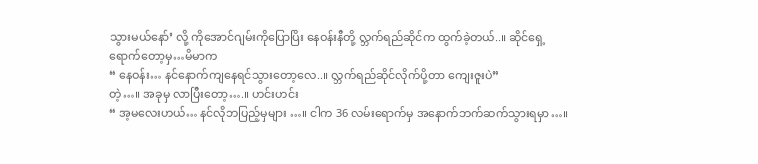သွားမယ်နော်’ လို့ ကိုအောင်ဂျမ်းကိုပြောပြိး နေဝန်းနီတို့ လ္ဘက်ရည်ဆိုင်က ထွက်ခဲ့တယ်..။ ဆိုင်ရှေ့ရောက်တော့မှ…မိမာက
“ နေဝန်း… နင်နောက်ကျနေရင်သွားတော့လေ..။ လ္ဘက်ရည်ဆိုင်လိုက်ပို့တာ ကျေးဇူးပဲ”
တဲ့…။ အခုမှ လာပြီးတော့….။ ဟင်းဟင်း
“ အ့မလေးဟယ်… နင်လိုဘပြည့်မှများ …။ ငါက 36 လမ်းရောက်မှ အနောက်ဘက်ဆက်သွားရမှာ…။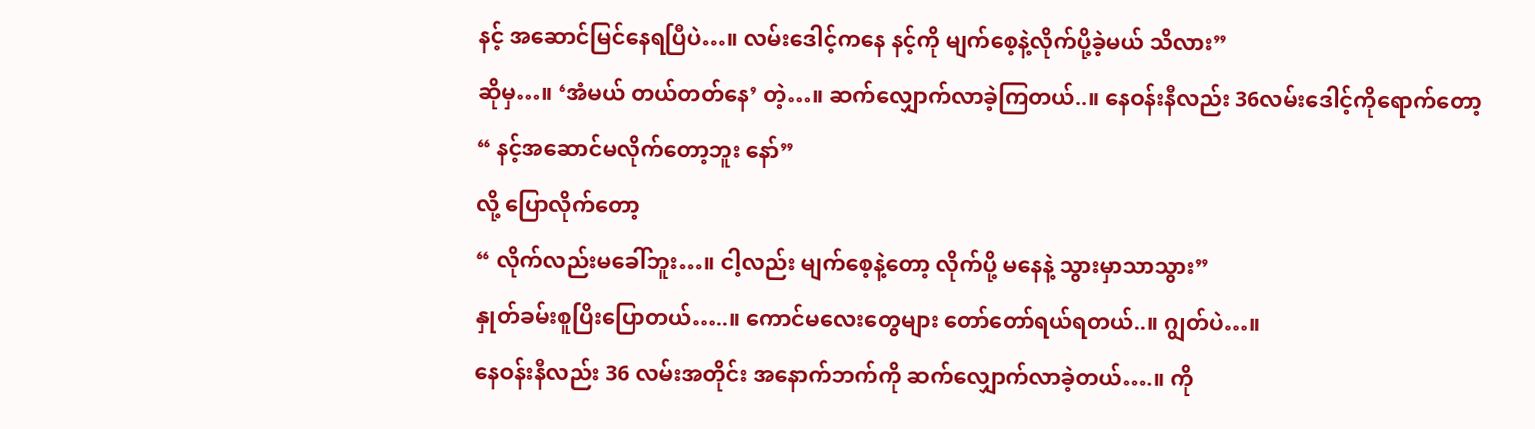နင့် အဆောင်မြင်နေရပြီပဲ…။ လမ်းဒေါင့်ကနေ နင့်ကို မျက်စေ့နဲ့လိုက်ပို့ခဲ့မယ် သိလား”
ဆိုမှ…။ ‘အံမယ် တယ်တတ်နေ’ တဲ့…။ ဆက်လျှောက်လာခဲ့ကြတယ်..။ နေဝန်းနီလည်း 36လမ်းဒေါင့်ကိုရောက်တော့
“ နင့်အဆောင်မလိုက်တော့ဘူး နော်”
လို့ ပြောလိုက်တော့
“ လိုက်လည်းမခေါ်ဘူး…။ ငါ့လည်း မျက်စေ့နဲ့တော့ လိုက်ပို့ မနေနဲ့ သွားမှာသာသွား”
နှုတ်ခမ်းစူပြိးပြောတယ်…..။ ကောင်မလေးတွေများ တော်တော်ရယ်ရတယ်..။ ဂျွတ်ပဲ…။
နေဝန်းနီလည်း 36 လမ်းအတိုင်း အနောက်ဘက်ကို ဆက်လျှောက်လာခဲ့တယ်….။ ကို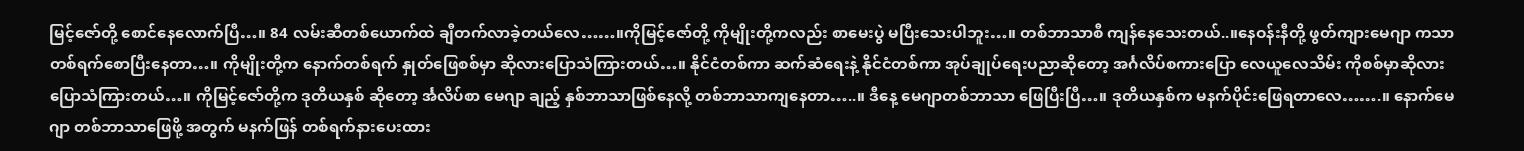မြင့်ဇော်တို့ စောင်နေလောက်ပြီ…။ 84 လမ်းဆီတစ်ယောက်ထဲ ချီတက်လာခဲ့တယ်လေ……။ကိုမြင့်ဇော်တို့ ကိုမျိုးတို့ကလည်း စာမေးပွဲ မပြီးသေးပါဘူး…။ တစ်ဘာသာစီ ကျန်နေသေးတယ်..။နေဝန်းနီတို့ ဖွတ်ကျားမေဂျာ ကသာ တစ်ရက်စောပြီးနေတာ…။ ကိုမျိုးတို့က နောက်တစ်ရက် နှုတ်ဖြေစစ်မှာ ဆိုလားပြောသံကြားတယ်…။ နိုင်ငံတစ်ကာ ဆက်ဆံရေးနဲ့ နိုင်ငံတစ်ကာ အုပ်ချုပ်ရေးပညာဆိုတော့ အင်္ဂလိပ်စကားပြော လေယူလေသိမ်း ကိုစစ်မှာဆိုလားပြောသံကြားတယ်…။ ကိုမြင့်ဇော်တို့က ဒုတိယနှစ် ဆိုတော့ င်္အလိပ်စာ မေဂျာ ချည့် နှစ်ဘာသာဖြစ်နေလို့ တစ်ဘာသာကျနေတာ…..။ ဒီနေ့ မေဂျာတစ်ဘာသာ ဖြေပြီးပြီ…။ ဒုတိယနှစ်က မနက်ပိုင်းဖြေရတာလေ…….။ နောက်မေဂျာ တစ်ဘာသာဖြေဖို့ အတွက် မနက်ဖြန် တစ်ရက်နားပေးထား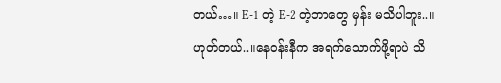တယ်…။ E-1 တဲ့ E-2 တဲ့ဘာတွေ မှန်း မသိပါဘူး..။ ဟုတ်တယ်..။နေဝန်းနီက အရက်သောက်ဖို့ရာပဲ သိ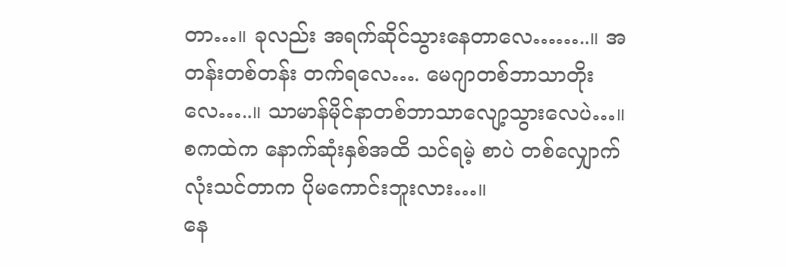တာ…။ ခုလည်း အရက်ဆိုင်သွားနေတာလေ……..။ အတန်းတစ်တန်း တက်ရလေ…. မေဂျာတစ်ဘာသာတိုးလေ…..။ သာမာန်မိုင်နာတစ်ဘာသာလျော့သွားလေပဲ…။ စကထဲက နောက်ဆုံးနှစ်အထိ သင်ရမဲ့ စာပဲ တစ်လျှောက်လုံးသင်တာက ပိုမကောင်းဘူးလား…။
နေ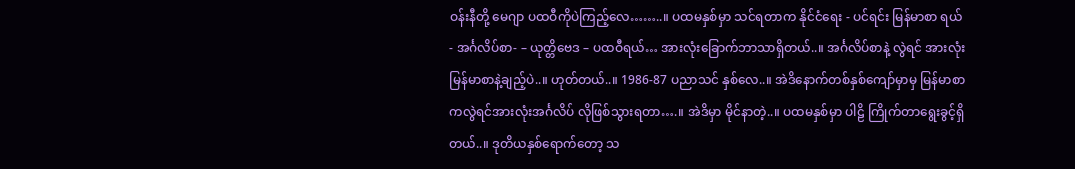ဝန်းနီတို့ မေဂျာ ပထဝီကိုပဲကြည့်လေ……..။ ပထမနှစ်မှာ သင်ရတာက နိုင်ငံရေး - ပင်ရင်း မြန်မာစာ ရယ်- အင်္ဂလိပ်စာ- – ယုတ္တိဗေဒ – ပထဝီရယ်… အားလုံးခြောက်ဘာသာရှိတယ်..။ အင်္ဂလိပ်စာနဲ့ လွဲရင် အားလုံး မြန်မာစာနဲ့ချည့်ပဲ..။ ဟုတ်တယ်..။ 1986-87 ပညာသင် နှစ်လေ..။ အဲဒိနောက်တစ်နှစ်ကျော်မှာမှ မြန်မာစာ ကလွဲရင်အားလုံးအင်္ဂလိပ် လိုဖြစ်သွားရတာ….။ အဲဒိမှာ မိုင်နာတဲ့..။ ပထမနှစ်မှာ ပါဠိ ကြိုက်တာရွေးခွင့်ရှိတယ်..။ ဒုတိယနှစ်ရောက်တော့ သ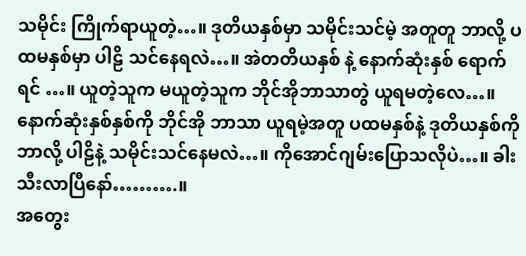သမိုင်း ကြိုက်ရာယူတဲ့…။ ဒုတိယနှစ်မှာ သမိုင်းသင်မဲ့ အတူတူ ဘာလို့ ပထမနှစ်မှာ ပါဠိ သင်နေရလဲ…။ အဲတတိယနှစ် နဲ့ နောက်ဆုံးနှစ် ရောက်ရင် …။ ယူတဲ့သူက မယူတဲ့သူက ဘိုင်အိုဘာသာတွဲ ယူရမတဲ့လေ…။ နောက်ဆုံးနှစ်နှစ်ကို ဘိုင်အို ဘာသာ ယူရမဲ့အတူ ပထမနှစ်နဲ့ ဒုတိယနှစ်ကို ဘာလို့ ပါဠိနဲ့ သမိုင်းသင်နေမလဲ…။ ကိုအောင်ဂျမ်းပြောသလိုပဲ…။ ခါးသီးလာပြီနော်……….။
အတွေး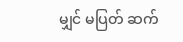မျှင် မပြတ် ဆက်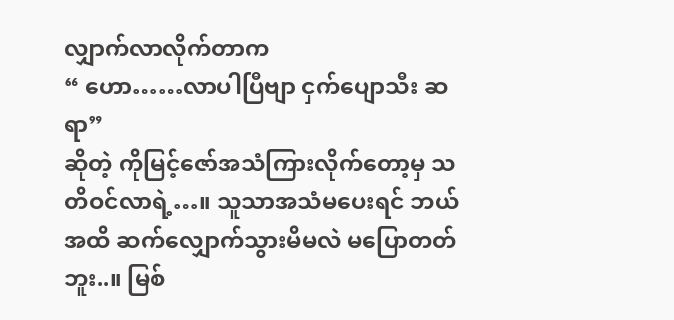လျှာက်လာလိုက်တာက
“ ဟော……လာပါပြီဗျာ ငှက်ပျောသီး ဆရာ”
ဆိုတဲ့ ကိုမြင့်ဇော်အသံကြားလိုက်တော့မှ သတိဝင်လာရဲ့…။ သူသာအသံမပေးရင် ဘယ်အထိ ဆက်လျှောက်သွားမိမလဲ မပြောတတ်ဘူး..။ မြစ်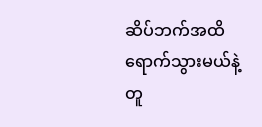ဆိပ်ဘက်အထိ ရောက်သွားမယ်နဲ့တူ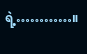ရဲ့…………။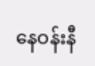နေဝန်းနီ